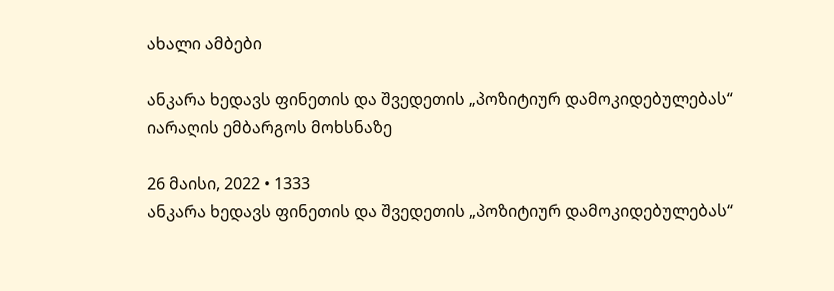ახალი ამბები

ანკარა ხედავს ფინეთის და შვედეთის „პოზიტიურ დამოკიდებულებას“ იარაღის ემბარგოს მოხსნაზე

26 მაისი, 2022 • 1333
ანკარა ხედავს ფინეთის და შვედეთის „პოზიტიურ დამოკიდებულებას“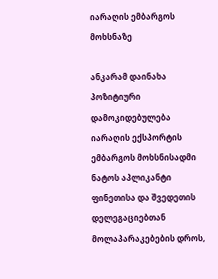იარაღის ემბარგოს მოხსნაზე

ანკარამ დაინახა პოზიტიური დამოკიდებულება იარაღის ექსპორტის ემბარგოს მოხსნისადმი ნატოს აპლიკანტი ფინეთისა და შვედეთის დელეგაციებთან მოლაპარაკებების დროს,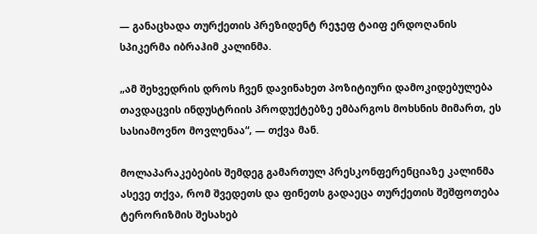— განაცხადა თურქეთის პრეზიდენტ რეჯეფ ტაიფ ერდოღანის სპიკერმა იბრაჰიმ კალინმა.

„ამ შეხვედრის დროს ჩვენ დავინახეთ პოზიტიური დამოკიდებულება თავდაცვის ინდუსტრიის პროდუქტებზე ემბარგოს მოხსნის მიმართ, ეს სასიამოვნო მოვლენაა“, — თქვა მან.

მოლაპარაკებების შემდეგ გამართულ პრესკონფერენციაზე კალინმა ასევე თქვა, რომ შვედეთს და ფინეთს გადაეცა თურქეთის შეშფოთება ტერორიზმის შესახებ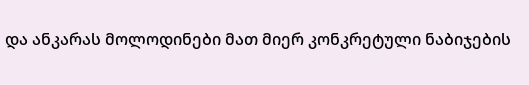და ანკარას მოლოდინები მათ მიერ კონკრეტული ნაბიჯების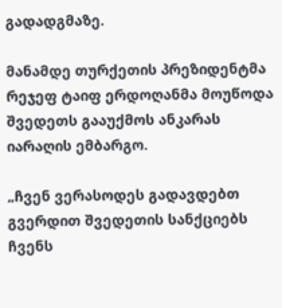გადადგმაზე.

მანამდე თურქეთის პრეზიდენტმა რეჯეფ ტაიფ ერდოღანმა მოუწოდა შვედეთს გააუქმოს ანკარას იარაღის ემბარგო.

„ჩვენ ვერასოდეს გადავდებთ გვერდით შვედეთის სანქციებს ჩვენს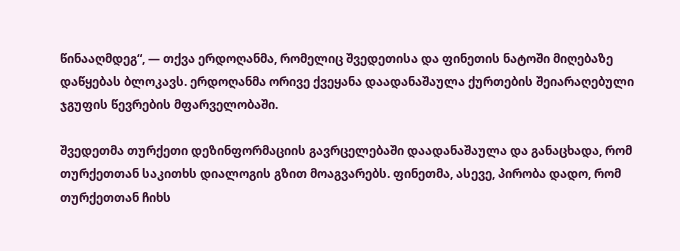წინააღმდეგ“, — თქვა ერდოღანმა, რომელიც შვედეთისა და ფინეთის ნატოში მიღებაზე დაწყებას ბლოკავს. ერდოღანმა ორივე ქვეყანა დაადანაშაულა ქურთების შეიარაღებული ჯგუფის წევრების მფარველობაში.

შვედეთმა თურქეთი დეზინფორმაციის გავრცელებაში დაადანაშაულა და განაცხადა, რომ თურქეთთან საკითხს დიალოგის გზით მოაგვარებს. ფინეთმა, ასევე, პირობა დადო, რომ თურქეთთან ჩიხს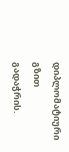დიპლომატიური გზით გადაჭრის.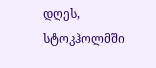დღეს, სტოკჰოლმში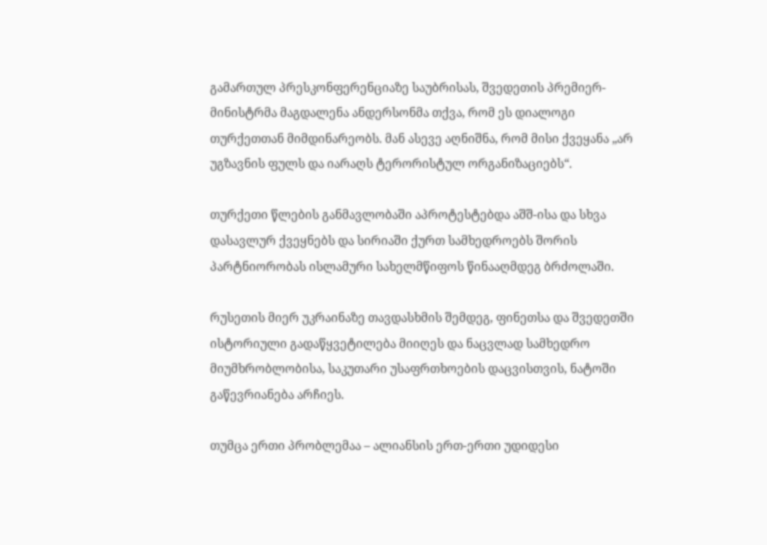გამართულ პრესკონფერენციაზე საუბრისას, შვედეთის პრემიერ-მინისტრმა მაგდალენა ანდერსონმა თქვა, რომ ეს დიალოგი თურქეთთან მიმდინარეობს. მან ასევე აღნიშნა, რომ მისი ქვეყანა „არ უგზავნის ფულს და იარაღს ტერორისტულ ორგანიზაციებს“.

თურქეთი წლების განმავლობაში აპროტესტებდა აშშ-ისა და სხვა დასავლურ ქვეყნებს და სირიაში ქურთ სამხედროებს შორის პარტნიორობას ისლამური სახელმწიფოს წინააღმდეგ ბრძოლაში.

რუსეთის მიერ უკრაინაზე თავდასხმის შემდეგ, ფინეთსა და შვედეთში ისტორიული გადაწყვეტილება მიიღეს და ნაცვლად სამხედრო მიუმხრობლობისა, საკუთარი უსაფრთხოების დაცვისთვის, ნატოში გაწევრიანება არჩიეს.

თუმცა ერთი პრობლემაა – ალიანსის ერთ-ერთი უდიდესი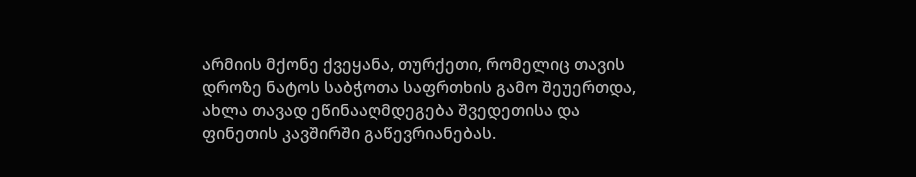არმიის მქონე ქვეყანა, თურქეთი, რომელიც თავის დროზე ნატოს საბჭოთა საფრთხის გამო შეუერთდა, ახლა თავად ეწინააღმდეგება შვედეთისა და ფინეთის კავშირში გაწევრიანებას.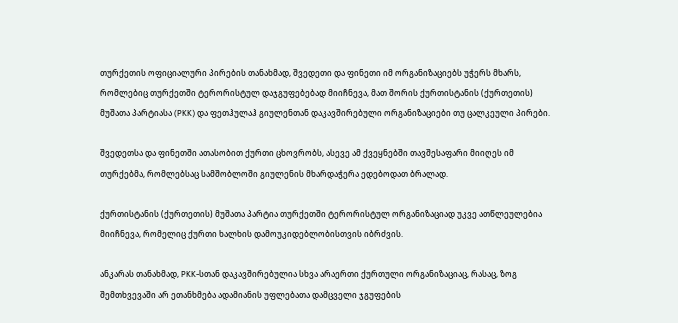თურქეთის ოფიციალური პირების თანახმად, შვედეთი და ფინეთი იმ ორგანიზაციებს უჭერს მხარს, რომლებიც თურქეთში ტერორისტულ დაჯგუფებებად მიიჩნევა, მათ შორის ქურთისტანის (ქურთეთის) მუშათა პარტიასა (PKK) და ფეთჰულაჰ გიულენთან დაკავშირებული ორგანიზაციები თუ ცალკეული პირები.

შვედეთსა და ფინეთში ათასობით ქურთი ცხოვრობს, ასევე ამ ქვეყნებში თავშესაფარი მიიღეს იმ თურქებმა, რომლებსაც სამშობლოში გიულენის მხარდაჭერა ედებოდათ ბრალად.

ქურთისტანის (ქურთეთის) მუშათა პარტია თურქეთში ტერორისტულ ორგანიზაციად უკვე ათწლეულებია მიიჩნევა, რომელიც ქურთი ხალხის დამოუკიდებლობისთვის იბრძვის.

ანკარას თანახმად, PKK-სთან დაკავშირებულია სხვა არაერთი ქურთული ორგანიზაციაც, რასაც, ზოგ შემთხვევაში არ ეთანხმება ადამიანის უფლებათა დამცველი ჯგუფების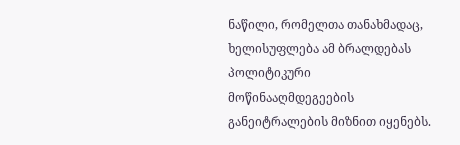ნაწილი, რომელთა თანახმადაც, ხელისუფლება ამ ბრალდებას პოლიტიკური მოწინააღმდეგეების განეიტრალების მიზნით იყენებს.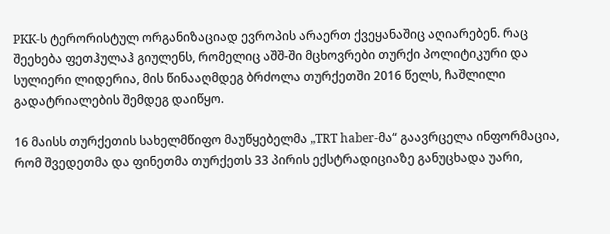PKK-ს ტერორისტულ ორგანიზაციად ევროპის არაერთ ქვეყანაშიც აღიარებენ. რაც შეეხება ფეთჰულაჰ გიულენს, რომელიც აშშ-ში მცხოვრები თურქი პოლიტიკური და სულიერი ლიდერია, მის წინააღმდეგ ბრძოლა თურქეთში 2016 წელს, ჩაშლილი გადატრიალების შემდეგ დაიწყო.

16 მაისს თურქეთის სახელმწიფო მაუწყებელმა „TRT haber-მა“ გაავრცელა ინფორმაცია, რომ შვედეთმა და ფინეთმა თურქეთს 33 პირის ექსტრადიციაზე განუცხადა უარი,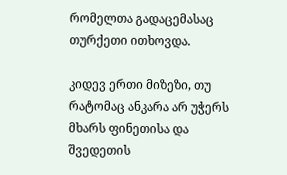რომელთა გადაცემასაც თურქეთი ითხოვდა.

კიდევ ერთი მიზეზი, თუ რატომაც ანკარა არ უჭერს მხარს ფინეთისა და შვედეთის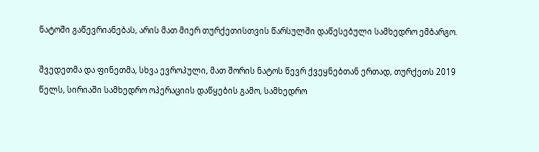ნატოში გაწევრიანებას, არის მათ მიერ თურქეთისთვის წარსულში დაწესებული სამხედრო ემბარგო.

შვედეთმა და ფინეთმა, სხვა ევროპული, მათ შორის ნატოს წევრ ქვეყნებთან ერთად, თურქეთს 2019 წელს, სირიაში სამხედრო ოპერაციის დაწყების გამო, სამხედრო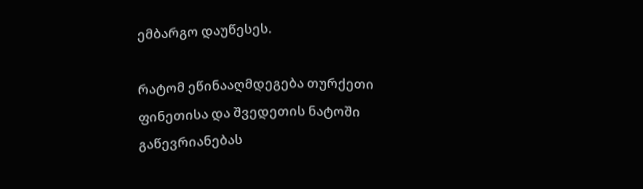ემბარგო დაუწესეს.

რატომ ეწინააღმდეგება თურქეთი ფინეთისა და შვედეთის ნატოში გაწევრიანებას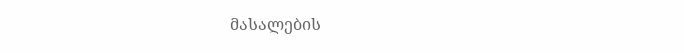მასალების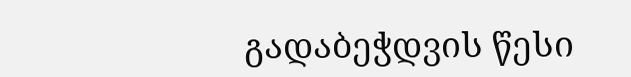გადაბეჭდვის წესი